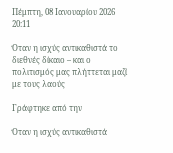Πέμπτη, 08 Ιανουαρίου 2026 20:11

Όταν η ισχύς αντικαθιστά το διεθνές δίκαιο – και ο πολιτισμός μας πλήττεται μαζί με τους λαούς

Γράφτηκε από την

Όταν η ισχύς αντικαθιστά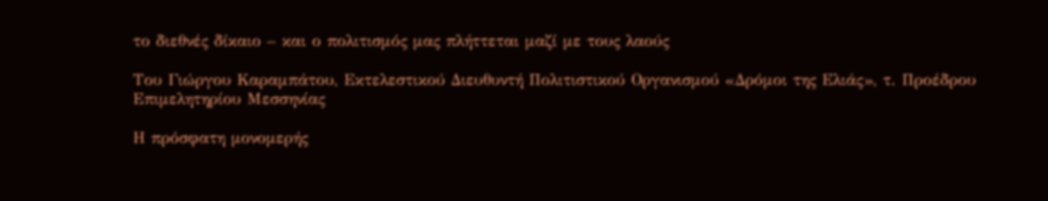το διεθνές δίκαιο – και ο πολιτισμός μας πλήττεται μαζί με τους λαούς

Του Γιώργου Καραμπάτου, Εκτελεστικού Διευθυντή Πολιτιστικού Οργανισμού «Δρόμοι της Ελιάς», τ. Προέδρου Επιμελητηρίου Μεσσηνίας

Η πρόσφατη μονομερής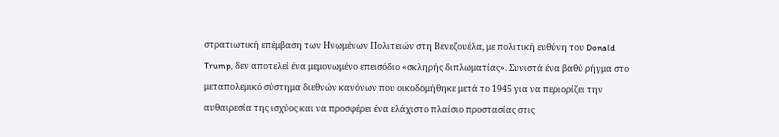στρατιωτική επέμβαση των Ηνωμένων Πολιτειών στη Βενεζουέλα, με πολιτική ευθύνη του Donald Trump, δεν αποτελεί ένα μεμονωμένο επεισόδιο «σκληρής διπλωματίας». Συνιστά ένα βαθύ ρήγμα στο μεταπολεμικό σύστημα διεθνών κανόνων που οικοδομήθηκε μετά το 1945 για να περιορίζει την αυθαιρεσία της ισχύος και να προσφέρει ένα ελάχιστο πλαίσιο προστασίας στις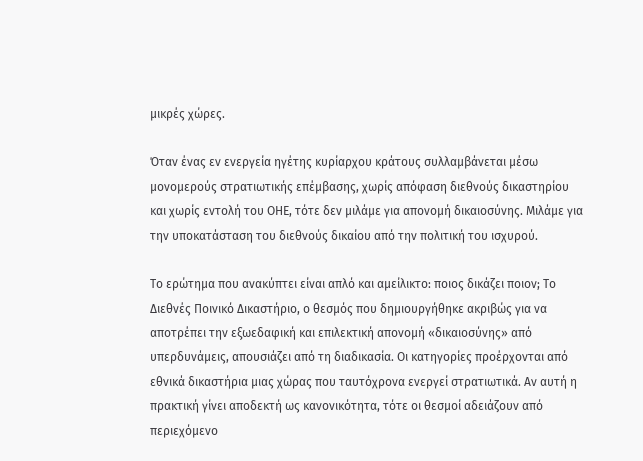μικρές χώρες.

Όταν ένας εν ενεργεία ηγέτης κυρίαρχου κράτους συλλαμβάνεται μέσω μονομερούς στρατιωτικής επέμβασης, χωρίς απόφαση διεθνούς δικαστηρίου και χωρίς εντολή του ΟΗΕ, τότε δεν μιλάμε για απονομή δικαιοσύνης. Μιλάμε για την υποκατάσταση του διεθνούς δικαίου από την πολιτική του ισχυρού.

Το ερώτημα που ανακύπτει είναι απλό και αμείλικτο: ποιος δικάζει ποιον; Το Διεθνές Ποινικό Δικαστήριο, ο θεσμός που δημιουργήθηκε ακριβώς για να αποτρέπει την εξωεδαφική και επιλεκτική απονομή «δικαιοσύνης» από υπερδυνάμεις, απουσιάζει από τη διαδικασία. Οι κατηγορίες προέρχονται από εθνικά δικαστήρια μιας χώρας που ταυτόχρονα ενεργεί στρατιωτικά. Αν αυτή η πρακτική γίνει αποδεκτή ως κανονικότητα, τότε οι θεσμοί αδειάζουν από περιεχόμενο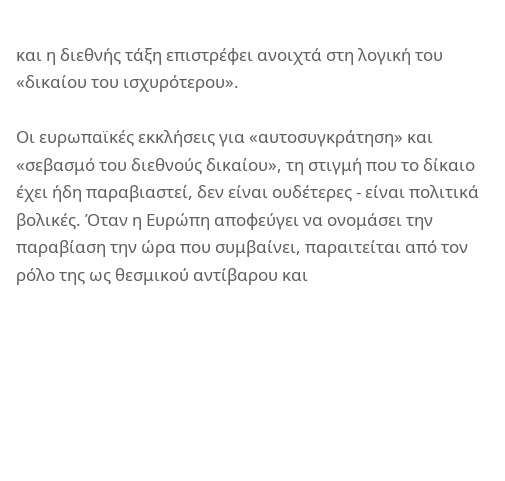και η διεθνής τάξη επιστρέφει ανοιχτά στη λογική του «δικαίου του ισχυρότερου».

Οι ευρωπαϊκές εκκλήσεις για «αυτοσυγκράτηση» και «σεβασμό του διεθνούς δικαίου», τη στιγμή που το δίκαιο έχει ήδη παραβιαστεί, δεν είναι ουδέτερες - είναι πολιτικά βολικές. Όταν η Ευρώπη αποφεύγει να ονομάσει την παραβίαση την ώρα που συμβαίνει, παραιτείται από τον ρόλο της ως θεσμικού αντίβαρου και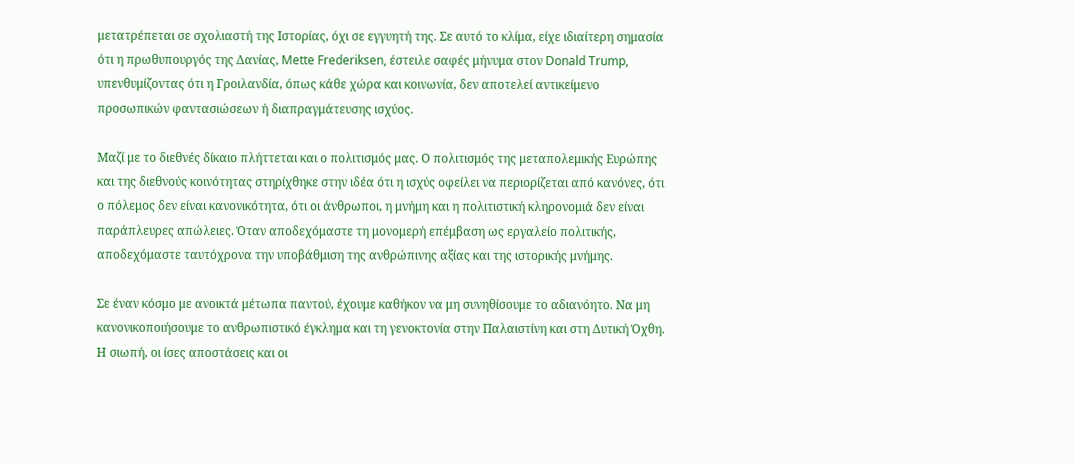μετατρέπεται σε σχολιαστή της Ιστορίας, όχι σε εγγυητή της. Σε αυτό το κλίμα, είχε ιδιαίτερη σημασία ότι η πρωθυπουργός της Δανίας, Mette Frederiksen, έστειλε σαφές μήνυμα στον Donald Trump, υπενθυμίζοντας ότι η Γροιλανδία, όπως κάθε χώρα και κοινωνία, δεν αποτελεί αντικείμενο προσωπικών φαντασιώσεων ή διαπραγμάτευσης ισχύος.

Μαζί με το διεθνές δίκαιο πλήττεται και ο πολιτισμός μας. Ο πολιτισμός της μεταπολεμικής Ευρώπης και της διεθνούς κοινότητας στηρίχθηκε στην ιδέα ότι η ισχύς οφείλει να περιορίζεται από κανόνες, ότι ο πόλεμος δεν είναι κανονικότητα, ότι οι άνθρωποι, η μνήμη και η πολιτιστική κληρονομιά δεν είναι παράπλευρες απώλειες. Όταν αποδεχόμαστε τη μονομερή επέμβαση ως εργαλείο πολιτικής, αποδεχόμαστε ταυτόχρονα την υποβάθμιση της ανθρώπινης αξίας και της ιστορικής μνήμης.

Σε έναν κόσμο με ανοικτά μέτωπα παντού, έχουμε καθήκον να μη συνηθίσουμε το αδιανόητο. Να μη κανονικοποιήσουμε το ανθρωπιστικό έγκλημα και τη γενοκτονία στην Παλαιστίνη και στη Δυτική Όχθη. Η σιωπή, οι ίσες αποστάσεις και οι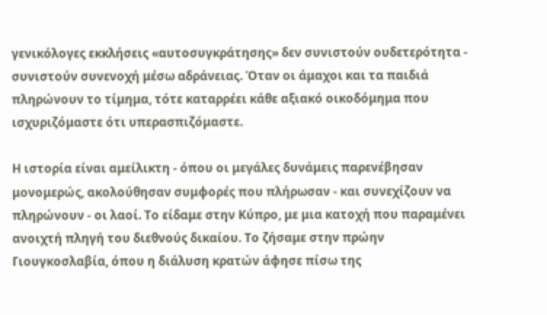γενικόλογες εκκλήσεις «αυτοσυγκράτησης» δεν συνιστούν ουδετερότητα - συνιστούν συνενοχή μέσω αδράνειας. Όταν οι άμαχοι και τα παιδιά πληρώνουν το τίμημα, τότε καταρρέει κάθε αξιακό οικοδόμημα που ισχυριζόμαστε ότι υπερασπιζόμαστε.

Η ιστορία είναι αμείλικτη - όπου οι μεγάλες δυνάμεις παρενέβησαν μονομερώς, ακολούθησαν συμφορές που πλήρωσαν - και συνεχίζουν να πληρώνουν - οι λαοί. Το είδαμε στην Κύπρο, με μια κατοχή που παραμένει ανοιχτή πληγή του διεθνούς δικαίου. Το ζήσαμε στην πρώην Γιουγκοσλαβία, όπου η διάλυση κρατών άφησε πίσω της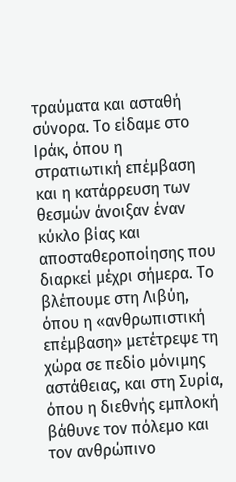τραύματα και ασταθή σύνορα. Το είδαμε στο Ιράκ, όπου η στρατιωτική επέμβαση και η κατάρρευση των θεσμών άνοιξαν έναν κύκλο βίας και αποσταθεροποίησης που διαρκεί μέχρι σήμερα. Το βλέπουμε στη Λιβύη, όπου η «ανθρωπιστική επέμβαση» μετέτρεψε τη χώρα σε πεδίο μόνιμης αστάθειας, και στη Συρία, όπου η διεθνής εμπλοκή βάθυνε τον πόλεμο και τον ανθρώπινο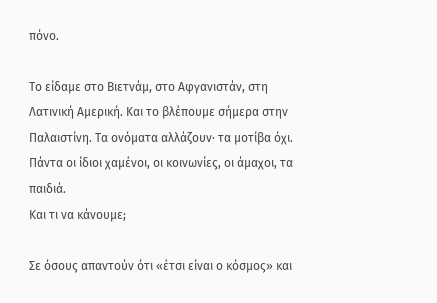πόνο.

Το είδαμε στο Βιετνάμ, στο Αφγανιστάν, στη Λατινική Αμερική. Και το βλέπουμε σήμερα στην Παλαιστίνη. Τα ονόματα αλλάζουν· τα μοτίβα όχι. Πάντα οι ίδιοι χαμένοι, οι κοινωνίες, οι άμαχοι, τα παιδιά.
Και τι να κάνουμε;

Σε όσους απαντούν ότι «έτσι είναι ο κόσμος» και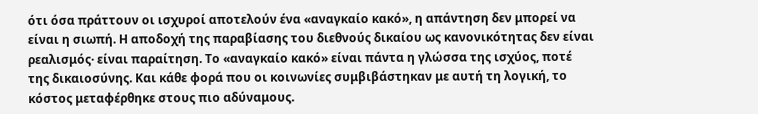ότι όσα πράττουν οι ισχυροί αποτελούν ένα «αναγκαίο κακό», η απάντηση δεν μπορεί να είναι η σιωπή. Η αποδοχή της παραβίασης του διεθνούς δικαίου ως κανονικότητας δεν είναι ρεαλισμός· είναι παραίτηση. Το «αναγκαίο κακό» είναι πάντα η γλώσσα της ισχύος, ποτέ της δικαιοσύνης. Και κάθε φορά που οι κοινωνίες συμβιβάστηκαν με αυτή τη λογική, το κόστος μεταφέρθηκε στους πιο αδύναμους.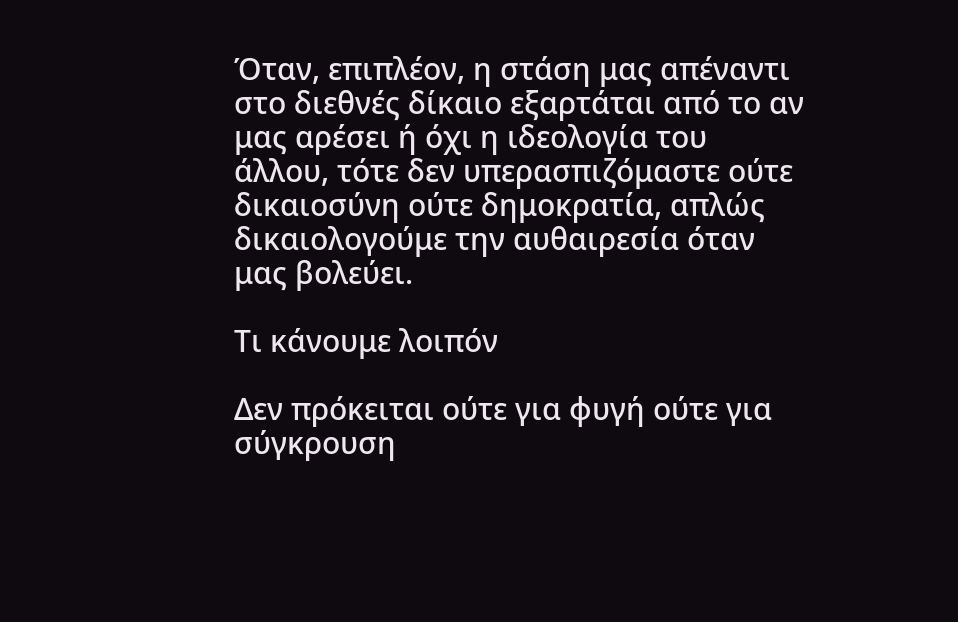Όταν, επιπλέον, η στάση μας απέναντι στο διεθνές δίκαιο εξαρτάται από το αν μας αρέσει ή όχι η ιδεολογία του άλλου, τότε δεν υπερασπιζόμαστε ούτε δικαιοσύνη ούτε δημοκρατία, απλώς δικαιολογούμε την αυθαιρεσία όταν μας βολεύει.

Τι κάνουμε λοιπόν

Δεν πρόκειται ούτε για φυγή ούτε για σύγκρουση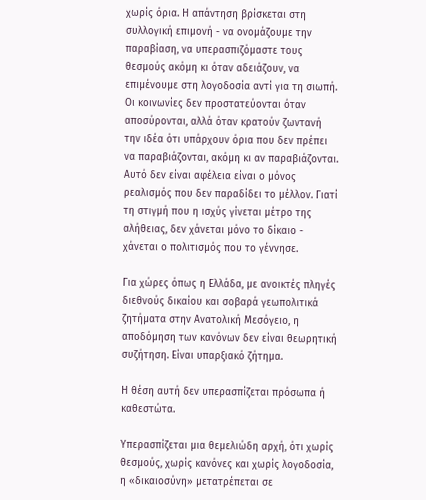χωρίς όρια. Η απάντηση βρίσκεται στη συλλογική επιμονή - να ονομάζουμε την παραβίαση, να υπερασπιζόμαστε τους θεσμούς ακόμη κι όταν αδειάζουν, να επιμένουμε στη λογοδοσία αντί για τη σιωπή. Οι κοινωνίες δεν προστατεύονται όταν αποσύρονται, αλλά όταν κρατούν ζωντανή την ιδέα ότι υπάρχουν όρια που δεν πρέπει να παραβιάζονται, ακόμη κι αν παραβιάζονται. Αυτό δεν είναι αφέλεια είναι ο μόνος ρεαλισμός που δεν παραδίδει το μέλλον. Γιατί τη στιγμή που η ισχύς γίνεται μέτρο της αλήθειας, δεν χάνεται μόνο το δίκαιο - χάνεται ο πολιτισμός που το γέννησε.

Για χώρες όπως η Ελλάδα, με ανοικτές πληγές διεθνούς δικαίου και σοβαρά γεωπολιτικά ζητήματα στην Ανατολική Μεσόγειο, η αποδόμηση των κανόνων δεν είναι θεωρητική συζήτηση. Είναι υπαρξιακό ζήτημα.

Η θέση αυτή δεν υπερασπίζεται πρόσωπα ή καθεστώτα.

Υπερασπίζεται μια θεμελιώδη αρχή, ότι χωρίς θεσμούς, χωρίς κανόνες και χωρίς λογοδοσία, η «δικαιοσύνη» μετατρέπεται σε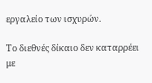εργαλείο των ισχυρών.

Το διεθνές δίκαιο δεν καταρρέει με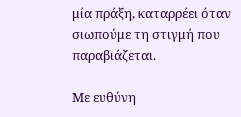μία πράξη, καταρρέει όταν σιωπούμε τη στιγμή που παραβιάζεται.

Με ευθύνη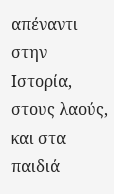απέναντι στην Ιστορία, στους λαούς, και στα παιδιά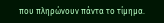που πληρώνουν πάντα το τίμημα.